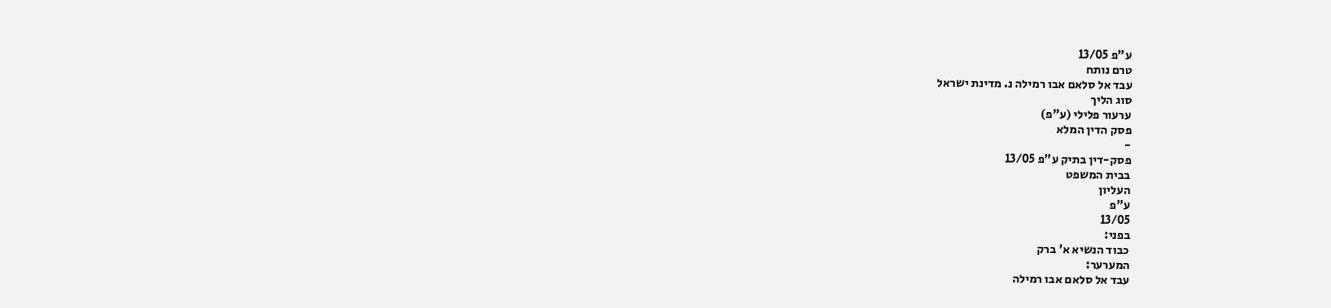ע"פ 13/05
טרם נותח
עבד אל סלאם אבו רמילה נ. מדינת ישראל
סוג הליך
ערעור פלילי (ע"פ)
פסק הדין המלא
-
פסק-דין בתיק ע"פ 13/05
בבית המשפט
העליון
ע"פ
13/05
בפני:
כבוד הנשיא א' ברק
המערער:
עבד אל סלאם אבו רמילה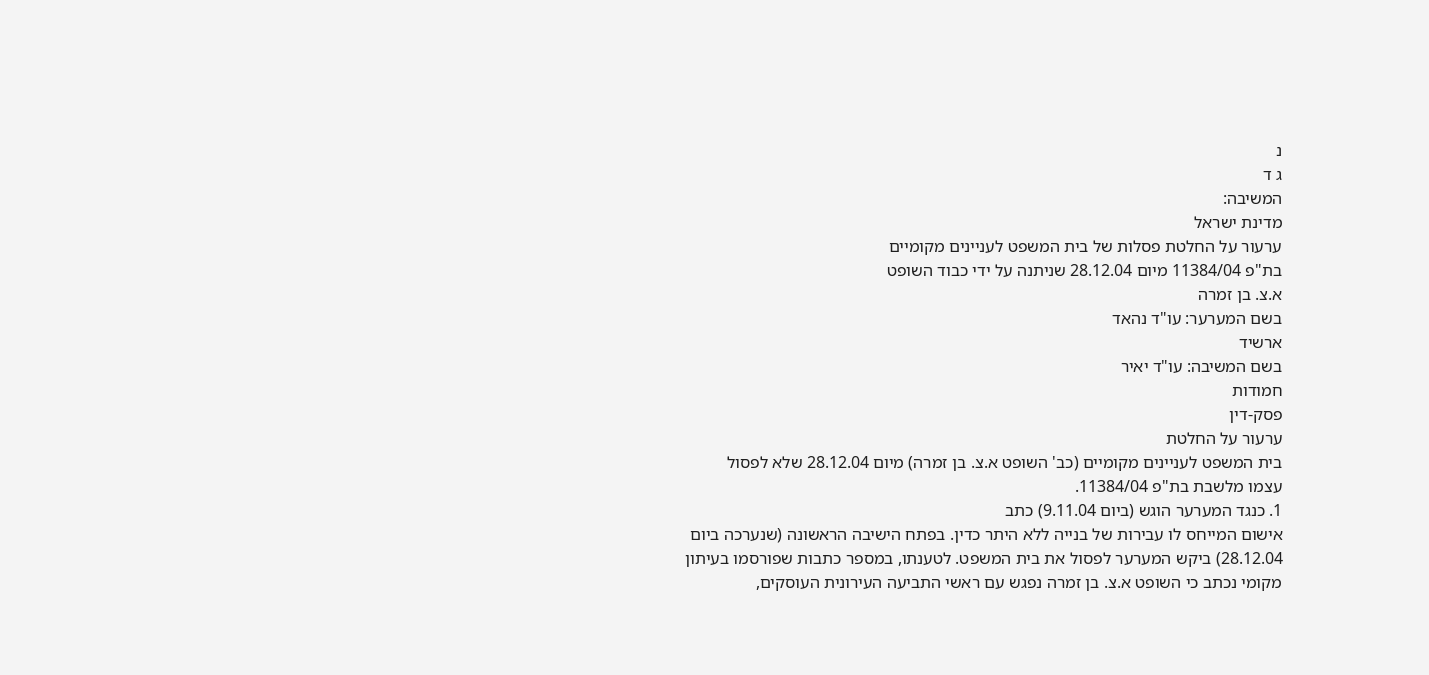נ
ג ד
המשיבה:
מדינת ישראל
ערעור על החלטת פסלות של בית המשפט לעניינים מקומיים
בת"פ 11384/04 מיום 28.12.04 שניתנה על ידי כבוד השופט
א.צ. בן זמרה
בשם המערער: עו"ד נהאד
ארשיד
בשם המשיבה: עו"ד יאיר
חמודות
פסק-דין
ערעור על החלטת
בית המשפט לעניינים מקומיים (כב' השופט א.צ. בן זמרה) מיום 28.12.04 שלא לפסול
עצמו מלשבת בת"פ 11384/04.
1. כנגד המערער הוגש (ביום 9.11.04) כתב
אישום המייחס לו עבירות של בנייה ללא היתר כדין. בפתח הישיבה הראשונה (שנערכה ביום
28.12.04) ביקש המערער לפסול את בית המשפט. לטענתו, במספר כתבות שפורסמו בעיתון
מקומי נכתב כי השופט א.צ. בן זמרה נפגש עם ראשי התביעה העירונית העוסקים,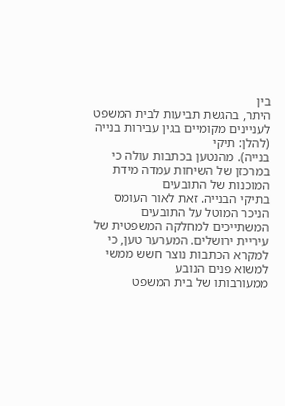בין
היתר, בהגשת תביעות לבית המשפט לעניינים מקומיים בגין עבירות בנייה (להלן: תיקי
בנייה). מהנטען בכתבות עולה כי במרכזן של השיחות עמדה מידת המוכנות של התובעים
בתיקי הבנייה. זאת לאור העומס הניכר המוטל על התובעים המשתייכים למחלקה המשפטית של
עיריית ירושלים. המערער טען, כי למקרא הכתבות נוצר חשש ממשי למשוא פנים הנובע
ממעורבותו של בית המשפט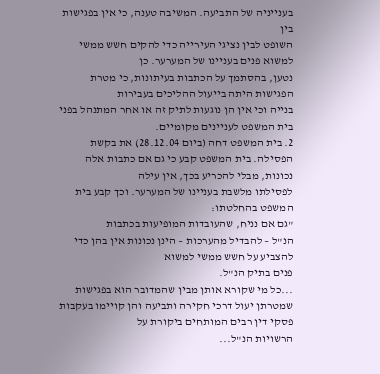בענייניה של התביעה. המשיבה טענה, כי אין בפגישות בין
השופט לבין נציגי העירייה כדי להקים חשש ממשי למשוא פנים בעניינו של המערער. כן
נטען, בהסתמך על הכתבות בעיתונות, כי מטרת הפגישות היתה בייעול ההליכים בעבירות
בנייה וכי אין הן נוגעות לתיק זה או אחר המתנהל בפני בית המשפט לעניינים מקומיים.
2. בית המשפט דחה (ביום 28.12.04) את בקשת
הפסילה. בית המשפט קבע כי גם אם כתבות אלה נכונות, מבלי להכריע בכך, אין עילה
לפסילתו מלשבת בעניינו של המערער. וכך קבע בית המשפט בהחלטתו:
"גם אם נניח, שהעובדות המופיעות בכתבות
הנ"ל – להבדיל מהערכות – הינן נכונות אין בהן כדי להצביע על חשש ממשי למשוא
פנים בתיק הנ"ל.
...כל מי שקורא אותן מבין שהמדובר הוא בפגישות
שמטרתן יעול דרכי חקירה ותביעה והן קויימו בעקבות פסקי דין רבים המותחים ביקורת על
הרשויות הנ"ל...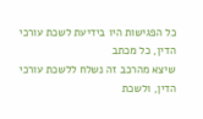כל הפגישות היו בידיעת לשכת עורכי הדין, כל מכתב
שיצא מהרכב זה נשלח ללשכת עורכי הדין, ולשכת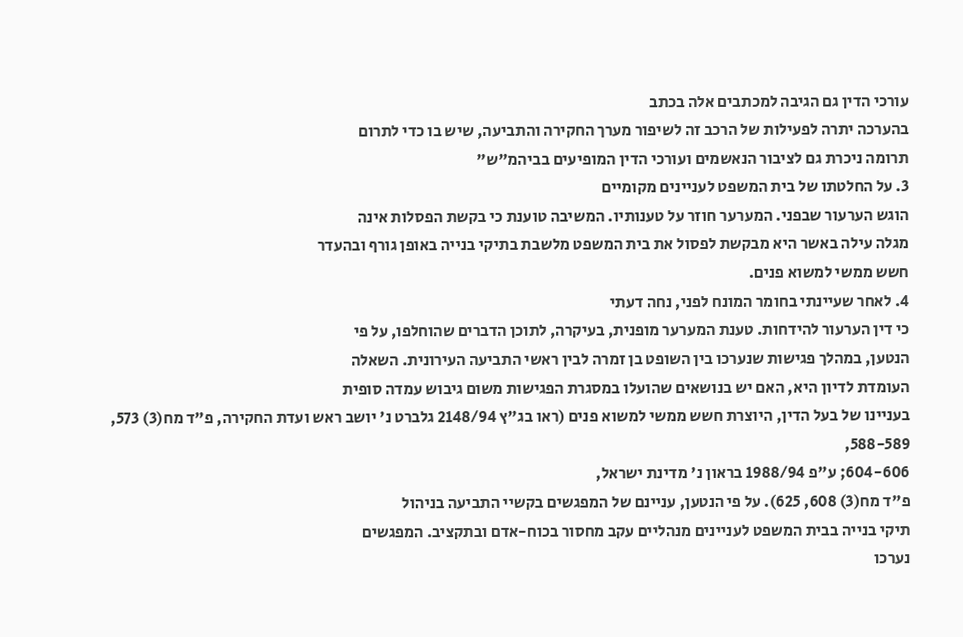עורכי הדין גם הגיבה למכתבים אלה בכתב
בהערכה יתרה לפעילות של הרכב זה לשיפור מערך החקירה והתביעה, שיש בו כדי לתרום
תרומה ניכרת גם לציבור הנאשמים ועורכי הדין המופיעים בביהמ"ש"
3. על החלטתו של בית המשפט לעניינים מקומיים
הוגש הערעור שבפני. המערער חוזר על טענותיו. המשיבה טוענת כי בקשת הפסלות אינה
מגלה עילה באשר היא מבקשת לפסול את בית המשפט מלשבת בתיקי בנייה באופן גורף ובהעדר
חשש ממשי למשוא פנים.
4. לאחר שעיינתי בחומר המונח לפני, נחה דעתי
כי דין הערעור להידחות. טענת המערער מופנית, בעיקרה, לתוכן הדברים שהוחלפו, על פי
הנטען, במהלך פגישות שנערכו בין השופט בן זמרה לבין ראשי התביעה העירונית. השאלה
העומדת לדיון היא, האם יש בנושאים שהועלו במסגרת הפגישות משום גיבוש עמדה סופית
בעניינו של בעל הדין, היוצרת חשש ממשי למשוא פנים (ראו בג"ץ 2148/94 גלברט נ' יושב ראש ועדת החקירה, פ"ד מח(3) 573, 588-589,
604-606; ע"פ 1988/94 בראון נ' מדינת ישראל,
פ"ד מח(3) 608, 625). על פי הנטען, עניינם של המפגשים בקשיי התביעה בניהול
תיקי בנייה בבית המשפט לעניינים מנהליים עקב מחסור בכוח-אדם ובתקציב. המפגשים
נערכו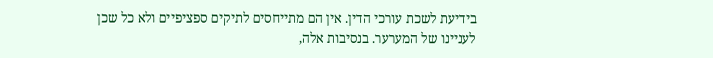בידיעת לשכת עורכי הדין. אין הם מתייחסים לתיקים ספציפיים ולא כל שכן
לעניינו של המערער. בנסיבות אלה,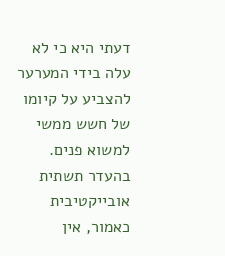דעתי היא כי לא עלה בידי המערער להצביע על קיומו
של חשש ממשי למשוא פנים. בהעדר תשתית אובייקטיבית כאמור, אין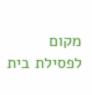מקום לפסילת בית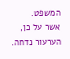המשפט.
אשר על כן, הערעור נדחה.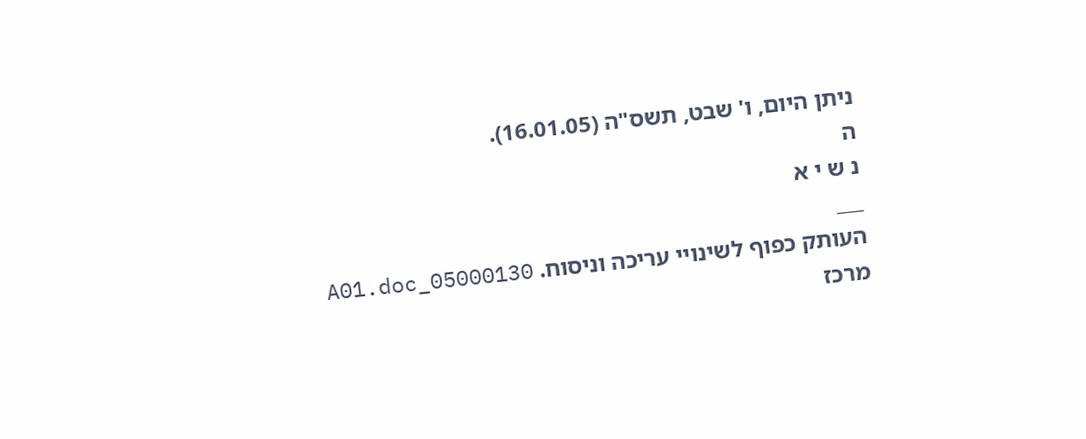ניתן היום, ו' שבט, תשס"ה (16.01.05).
ה
נ ש י א
___
העותק כפוף לשינויי עריכה וניסוח. 05000130_A01.doc
מרכז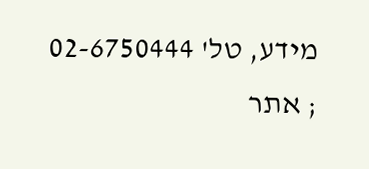מידע, טל' 02-6750444 ; אתר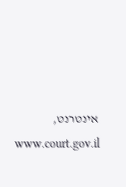אינטרנט, www.court.gov.il